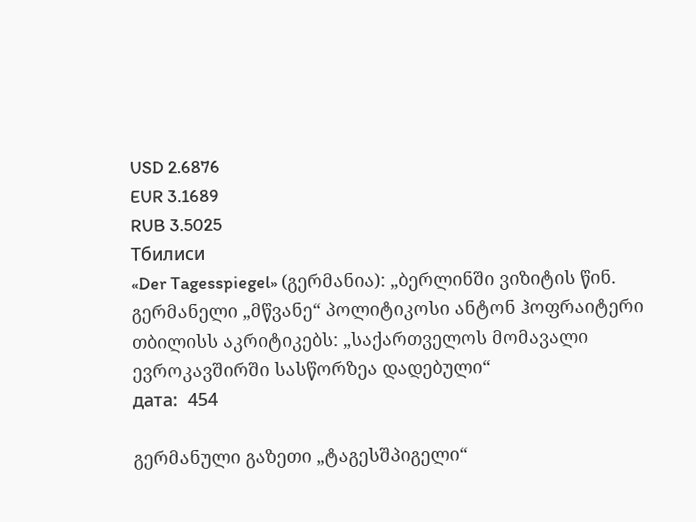USD 2.6876
EUR 3.1689
RUB 3.5025
Тбилиси
«Der Tagesspiegel» (გერმანია): „ბერლინში ვიზიტის წინ. გერმანელი „მწვანე“ პოლიტიკოსი ანტონ ჰოფრაიტერი თბილისს აკრიტიკებს: „საქართველოს მომავალი ევროკავშირში სასწორზეა დადებული“
дата:  454

გერმანული გაზეთი „ტაგესშპიგელი“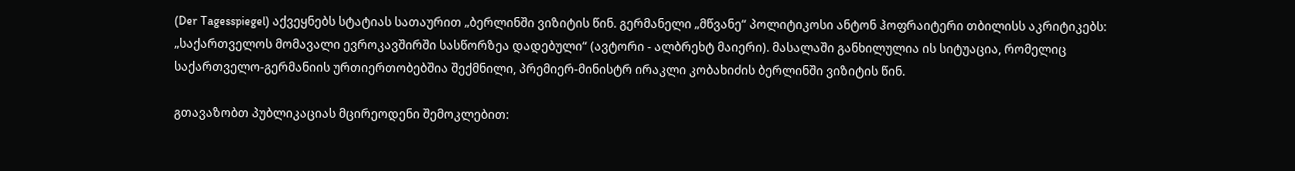(Der Tagesspiegel) აქვეყნებს სტატიას სათაურით „ბერლინში ვიზიტის წინ. გერმანელი „მწვანე“ პოლიტიკოსი ანტონ ჰოფრაიტერი თბილისს აკრიტიკებს: „საქართველოს მომავალი ევროკავშირში სასწორზეა დადებული“ (ავტორი - ალბრეხტ მაიერი). მასალაში განხილულია ის სიტუაცია, რომელიც საქართველო-გერმანიის ურთიერთობებშია შექმნილი, პრემიერ-მინისტრ ირაკლი კობახიძის ბერლინში ვიზიტის წინ.

გთავაზობთ პუბლიკაციას მცირეოდენი შემოკლებით: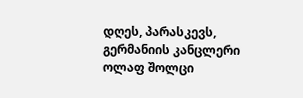დღეს, პარასკევს, გერმანიის კანცლერი ოლაფ შოლცი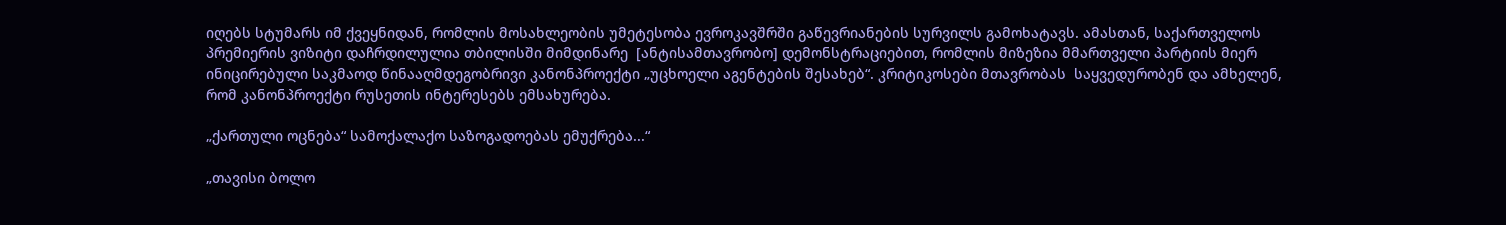იღებს სტუმარს იმ ქვეყნიდან, რომლის მოსახლეობის უმეტესობა ევროკავშრში გაწევრიანების სურვილს გამოხატავს. ამასთან, საქართველოს პრემიერის ვიზიტი დაჩრდილულია თბილისში მიმდინარე  [ანტისამთავრობო] დემონსტრაციებით, რომლის მიზეზია მმართველი პარტიის მიერ ინიცირებული საკმაოდ წინააღმდეგობრივი კანონპროექტი „უცხოელი აგენტების შესახებ“. კრიტიკოსები მთავრობას  საყვედურობენ და ამხელენ, რომ კანონპროექტი რუსეთის ინტერესებს ემსახურება.

„ქართული ოცნება“ სამოქალაქო საზოგადოებას ემუქრება...“

„თავისი ბოლო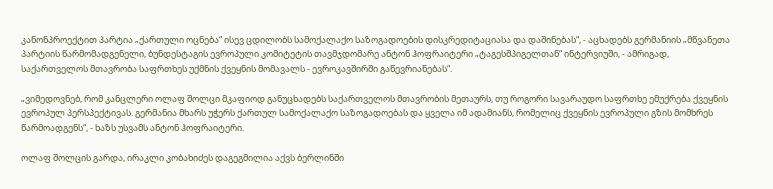კანონპროექტით პარტია „ქართული ოცნება“ ისევ ცდილობს სამოქალაქო საზოგადოების დისკრედიტაციასა და დაშინებას“, - აცხადებს გერმანიის „მწვანეთა პარტიის წარმომადგენელი, ბუნდესტაგის ევროპული კომიტეტის თავმჯდომარე ანტონ ჰოფრაიტერი „ტაგესშპიგელთან“ ინტერვიუში, - ამრიგად, საქართველოს მთავრობა საფრთხეს უქმნის ქვეყნის მომავალს - ევროკავშირში გაწევრიანებას“.

„ვიმედოვნებ, რომ კანცლერი ოლაფ შოლცი მკაფიოდ განუცხადებს საქართველოს მთავრობის მეთაურს, თუ როგორი სავარაუდო საფრთხე ემუქრება ქვეყნის ევროპულ პერსპექტივას. გერმანია მხარს უჭერს ქართულ სამოქალაქო საზოგადოებას და ყველა იმ ადამიანს, რომელიც ქვეყნის ევროპული გზის მომხრეს წარმოადგენს“, - ხაზს უსვამს ანტონ ჰოფრაიტერი.

ოლაფ შოლცის გარდა, ირაკლი კობახიძეს დაგეგმილია აქვს ბერლინში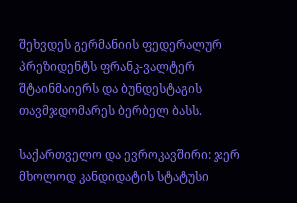შეხვდეს გერმანიის ფედერალურ პრეზიდენტს ფრანკ-ვალტერ შტაინმაიერს და ბუნდესტაგის თავმჯდომარეს ბერბელ ბასს.

საქართველო და ევროკავშირი: ჯერ მხოლოდ კანდიდატის სტატუსი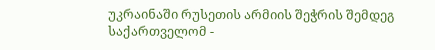უკრაინაში რუსეთის არმიის შეჭრის შემდეგ საქართველომ -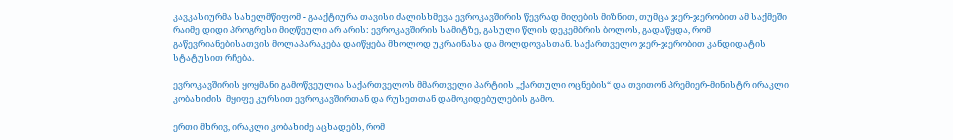კავკასიურმა სახელმწიფომ - გააქტიურა თავისი ძალისხმევა ევროკავშირის წევრად მიღების მიზნით, თუმცა ჯერ-ჯერობით ამ საქმეში რაიმე დიდი პროგრესი მიღწეული არ არის: ევროკავშირის სამიტზე, გასული წლის დეკემბრის ბოლოს, გადაწყდა, რომ გაწევრიანებისათვის მოლაპარაკება დაიწყება მხოლოდ უკრაინასა და მოლდოვასთან. საქართველო ჯერ-ჯერობით კანდიდატის სტატუსით რჩება.

ევროკავშირის ყოყმანი გამოწვეულია საქართველოს მმართველი პარტიის „ქართული ოცნების“ და თვითონ პრემიერ-მინისტრ ირაკლი კობახიძის  მყიფე კურსით ევროკავშირთან და რუსეთთან დამოკიდებულების გამო.

ერთი მხრივ, ირაკლი კობახიძე აცხადებს, რომ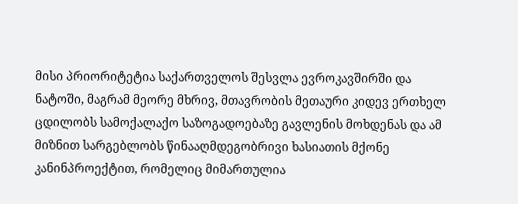მისი პრიორიტეტია საქართველოს შესვლა ევროკავშირში და ნატოში, მაგრამ მეორე მხრივ, მთავრობის მეთაური კიდევ ერთხელ ცდილობს სამოქალაქო საზოგადოებაზე გავლენის მოხდენას და ამ მიზნით სარგებლობს წინააღმდეგობრივი ხასიათის მქონე კანინპროექტით, რომელიც მიმართულია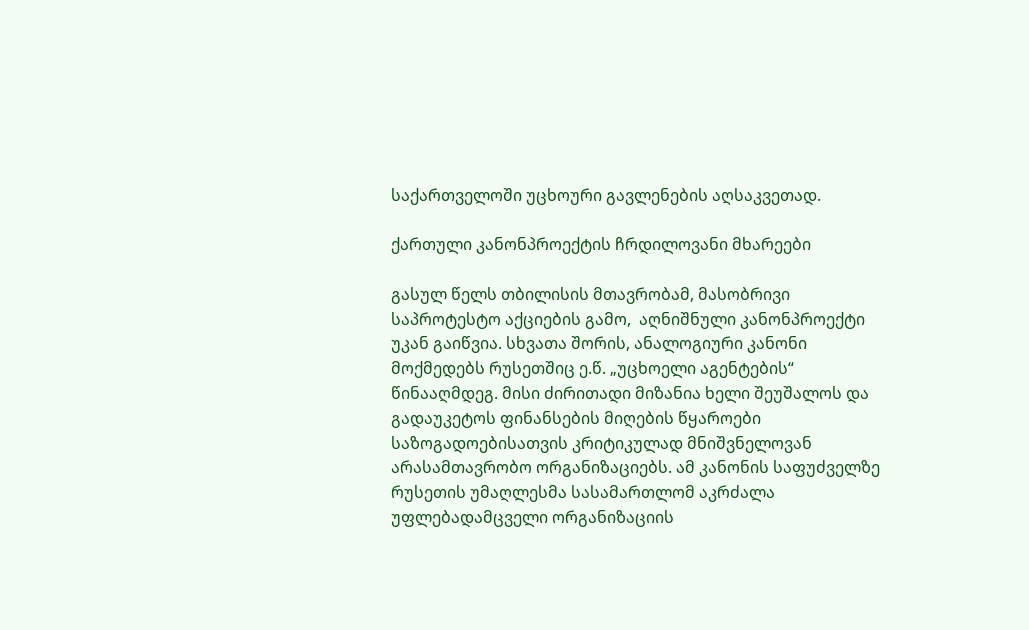საქართველოში უცხოური გავლენების აღსაკვეთად.

ქართული კანონპროექტის ჩრდილოვანი მხარეები

გასულ წელს თბილისის მთავრობამ, მასობრივი საპროტესტო აქციების გამო,  აღნიშნული კანონპროექტი უკან გაიწვია. სხვათა შორის, ანალოგიური კანონი მოქმედებს რუსეთშიც ე.წ. „უცხოელი აგენტების“ წინააღმდეგ. მისი ძირითადი მიზანია ხელი შეუშალოს და გადაუკეტოს ფინანსების მიღების წყაროები საზოგადოებისათვის კრიტიკულად მნიშვნელოვან არასამთავრობო ორგანიზაციებს. ამ კანონის საფუძველზე რუსეთის უმაღლესმა სასამართლომ აკრძალა უფლებადამცველი ორგანიზაციის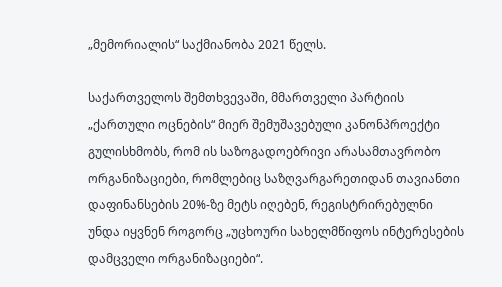„მემორიალის“ საქმიანობა 2021 წელს.

საქართველოს შემთხვევაში, მმართველი პარტიის „ქართული ოცნების“ მიერ შემუშავებული კანონპროექტი გულისხმობს, რომ ის საზოგადოებრივი არასამთავრობო ორგანიზაციები, რომლებიც საზღვარგარეთიდან თავიანთი დაფინანსების 20%-ზე მეტს იღებენ, რეგისტრირებულნი უნდა იყვნენ როგორც „უცხოური სახელმწიფოს ინტერესების დამცველი ორგანიზაციები“.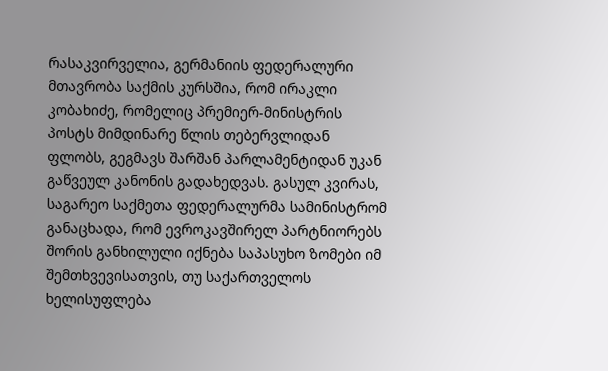რასაკვირველია, გერმანიის ფედერალური მთავრობა საქმის კურსშია, რომ ირაკლი კობახიძე, რომელიც პრემიერ-მინისტრის პოსტს მიმდინარე წლის თებერვლიდან ფლობს, გეგმავს შარშან პარლამენტიდან უკან გაწვეულ კანონის გადახედვას. გასულ კვირას, საგარეო საქმეთა ფედერალურმა სამინისტრომ განაცხადა, რომ ევროკავშირელ პარტნიორებს შორის განხილული იქნება საპასუხო ზომები იმ შემთხვევისათვის, თუ საქართველოს ხელისუფლება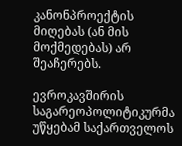კანონპროექტის მიღებას (ან მის მოქმედებას) არ შეაჩერებს.

ევროკავშირის საგარეოპოლიტიკურმა უწყებამ საქართველოს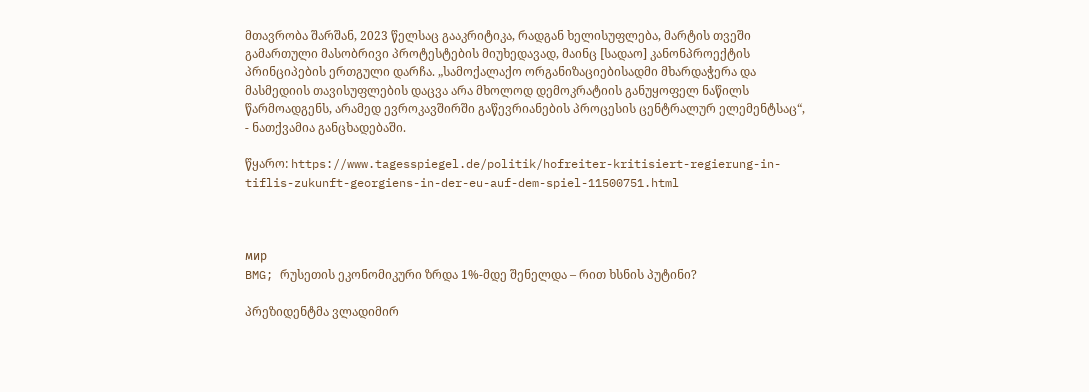მთავრობა შარშან, 2023 წელსაც გააკრიტიკა, რადგან ხელისუფლება, მარტის თვეში გამართული მასობრივი პროტესტების მიუხედავად, მაინც [სადაო] კანონპროექტის პრინციპების ერთგული დარჩა. „სამოქალაქო ორგანიზაციებისადმი მხარდაჭერა და მასმედიის თავისუფლების დაცვა არა მხოლოდ დემოკრატიის განუყოფელ ნაწილს წარმოადგენს, არამედ ევროკავშირში გაწევრიანების პროცესის ცენტრალურ ელემენტსაც“, - ნათქვამია განცხადებაში.

წყარო: https://www.tagesspiegel.de/politik/hofreiter-kritisiert-regierung-in-tiflis-zukunft-georgiens-in-der-eu-auf-dem-spiel-11500751.html



мир
BMG; რუსეთის ეკონომიკური ზრდა 1%-მდე შენელდა – რით ხსნის პუტინი?

პრეზიდენტმა ვლადიმირ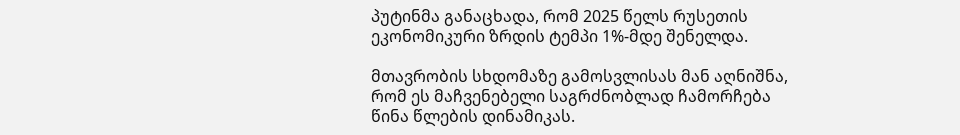პუტინმა განაცხადა, რომ 2025 წელს რუსეთის ეკონომიკური ზრდის ტემპი 1%-მდე შენელდა.

მთავრობის სხდომაზე გამოსვლისას მან აღნიშნა, რომ ეს მაჩვენებელი საგრძნობლად ჩამორჩება წინა წლების დინამიკას.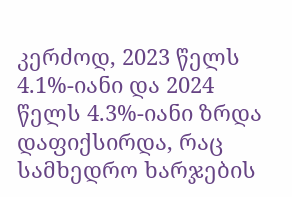კერძოდ, 2023 წელს 4.1%-იანი და 2024 წელს 4.3%-იანი ზრდა დაფიქსირდა, რაც სამხედრო ხარჯების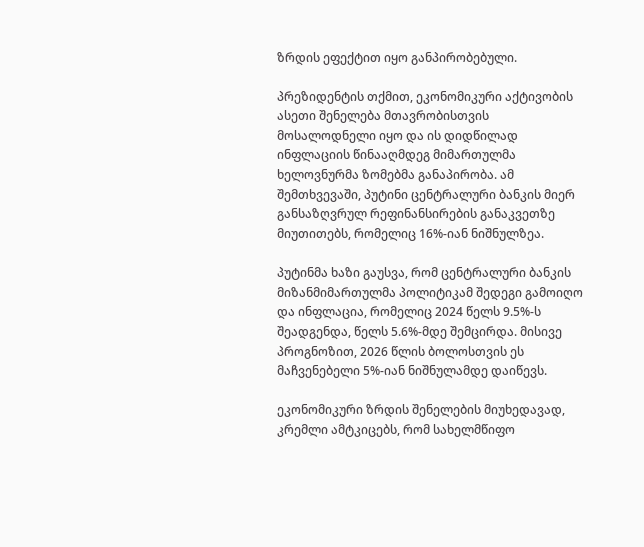ზრდის ეფექტით იყო განპირობებული.

პრეზიდენტის თქმით, ეკონომიკური აქტივობის ასეთი შენელება მთავრობისთვის მოსალოდნელი იყო და ის დიდწილად ინფლაციის წინააღმდეგ მიმართულმა ხელოვნურმა ზომებმა განაპირობა. ამ შემთხვევაში, პუტინი ცენტრალური ბანკის მიერ განსაზღვრულ რეფინანსირების განაკვეთზე მიუთითებს, რომელიც 16%-იან ნიშნულზეა.

პუტინმა ხაზი გაუსვა, რომ ცენტრალური ბანკის მიზანმიმართულმა პოლიტიკამ შედეგი გამოიღო და ინფლაცია, რომელიც 2024 წელს 9.5%-ს შეადგენდა, წელს 5.6%-მდე შემცირდა. მისივე პროგნოზით, 2026 წლის ბოლოსთვის ეს მაჩვენებელი 5%-იან ნიშნულამდე დაიწევს.

ეკონომიკური ზრდის შენელების მიუხედავად, კრემლი ამტკიცებს, რომ სახელმწიფო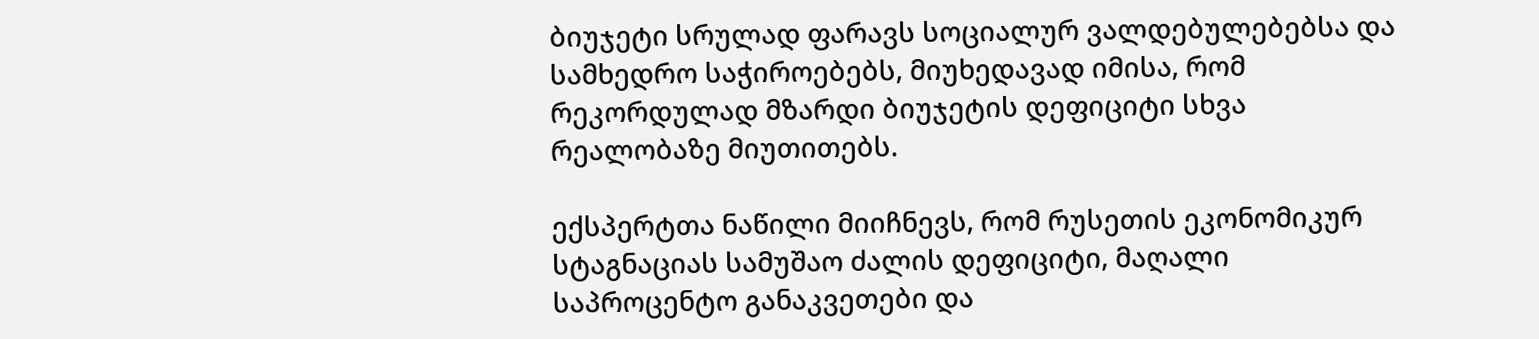ბიუჯეტი სრულად ფარავს სოციალურ ვალდებულებებსა და სამხედრო საჭიროებებს, მიუხედავად იმისა, რომ რეკორდულად მზარდი ბიუჯეტის დეფიციტი სხვა რეალობაზე მიუთითებს.

ექსპერტთა ნაწილი მიიჩნევს, რომ რუსეთის ეკონომიკურ სტაგნაციას სამუშაო ძალის დეფიციტი, მაღალი საპროცენტო განაკვეთები და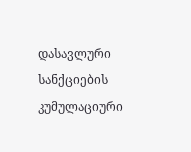დასავლური სანქციების კუმულაციური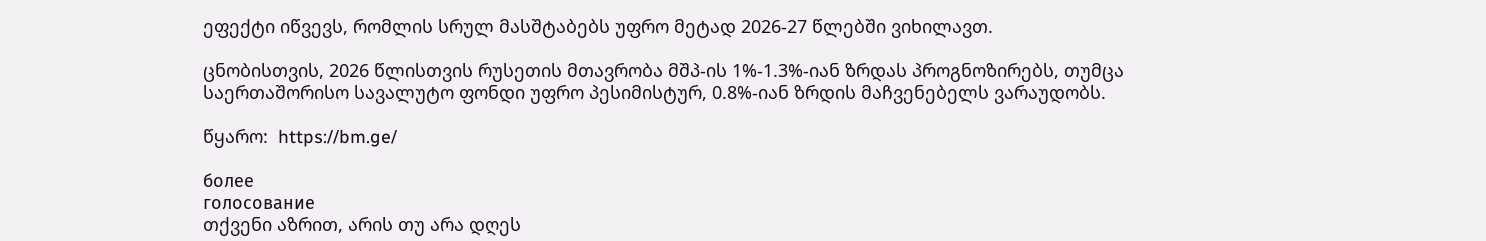ეფექტი იწვევს, რომლის სრულ მასშტაბებს უფრო მეტად 2026-27 წლებში ვიხილავთ.

ცნობისთვის, 2026 წლისთვის რუსეთის მთავრობა მშპ-ის 1%-1.3%-იან ზრდას პროგნოზირებს, თუმცა საერთაშორისო სავალუტო ფონდი უფრო პესიმისტურ, 0.8%-იან ზრდის მაჩვენებელს ვარაუდობს.

წყარო:  https://bm.ge/

более
голосование
თქვენი აზრით, არის თუ არა დღეს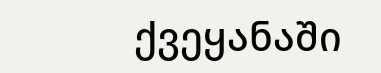ქვეყანაში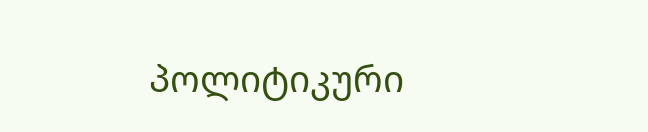პოლიტიკური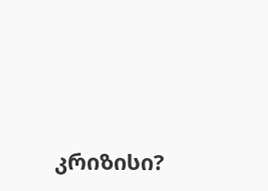კრიზისი?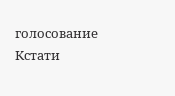голосование
Кстати